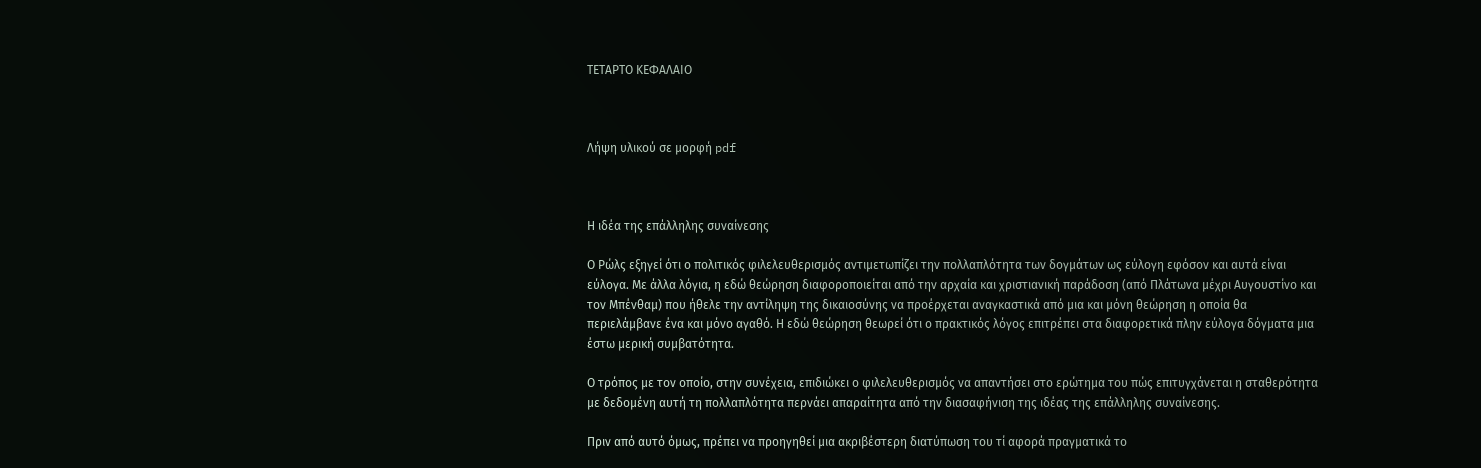ΤΕΤΑΡΤΟ ΚΕΦΑΛΑΙΟ



Λήψη υλικού σε μορφή pdf



Η ιδέα της επάλληλης συναίνεσης

Ο Ρώλς εξηγεί ότι ο πολιτικός φιλελευθερισμός αντιμετωπίζει την πολλαπλότητα των δογμάτων ως εύλογη εφόσον και αυτά είναι εύλογα. Με άλλα λόγια, η εδώ θεώρηση διαφοροποιείται από την αρχαία και χριστιανική παράδοση (από Πλάτωνα μέχρι Αυγουστίνο και τον Μπένθαμ) που ήθελε την αντίληψη της δικαιοσύνης να προέρχεται αναγκαστικά από μια και μόνη θεώρηση η οποία θα περιελάμβανε ένα και μόνο αγαθό. Η εδώ θεώρηση θεωρεί ότι ο πρακτικός λόγος επιτρέπει στα διαφορετικά πλην εύλογα δόγματα μια έστω μερική συμβατότητα.

Ο τρόπος με τον οποίο, στην συνέχεια, επιδιώκει ο φιλελευθερισμός να απαντήσει στο ερώτημα του πώς επιτυγχάνεται η σταθερότητα με δεδομένη αυτή τη πολλαπλότητα περνάει απαραίτητα από την διασαφήνιση της ιδέας της επάλληλης συναίνεσης.

Πριν από αυτό όμως, πρέπει να προηγηθεί μια ακριβέστερη διατύπωση του τί αφορά πραγματικά το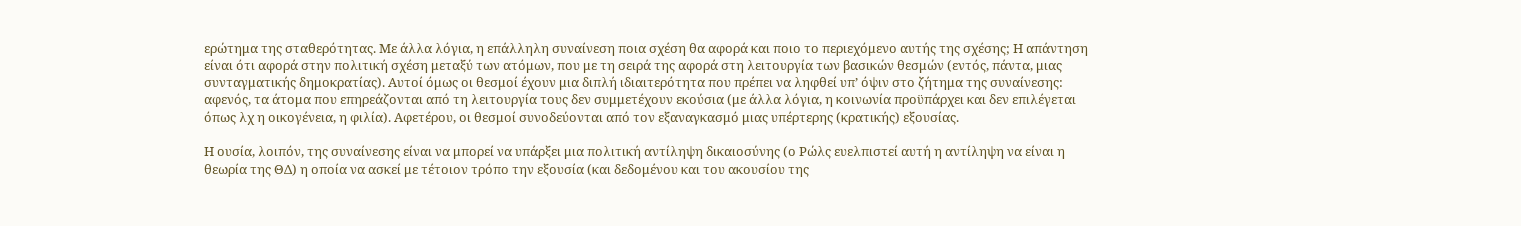ερώτημα της σταθερότητας. Με άλλα λόγια, η επάλληλη συναίνεση ποια σχέση θα αφορά και ποιο το περιεχόμενο αυτής της σχέσης; Η απάντηση είναι ότι αφορά στην πολιτική σχέση μεταξύ των ατόμων, που με τη σειρά της αφορά στη λειτουργία των βασικών θεσμών (εντός, πάντα, μιας συνταγματικής δημοκρατίας). Αυτοί όμως οι θεσμοί έχουν μια διπλή ιδιαιτερότητα που πρέπει να ληφθεί υπ’ όψιν στο ζήτημα της συναίνεσης: αφενός, τα άτομα που επηρεάζονται από τη λειτουργία τους δεν συμμετέχουν εκούσια (με άλλα λόγια, η κοινωνία προϋπάρχει και δεν επιλέγεται όπως λχ η οικογένεια, η φιλία). Αφετέρου, οι θεσμοί συνοδεύονται από τον εξαναγκασμό μιας υπέρτερης (κρατικής) εξουσίας.

Η ουσία, λοιπόν, της συναίνεσης είναι να μπορεί να υπάρξει μια πολιτική αντίληψη δικαιοσύνης (ο Ρώλς ευελπιστεί αυτή η αντίληψη να είναι η θεωρία της ΘΔ) η οποία να ασκεί με τέτοιον τρόπο την εξουσία (και δεδομένου και του ακουσίου της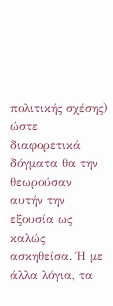πολιτικής σχέσης) ώστε διαφορετικά δόγματα θα την θεωρούσαν αυτήν την εξουσία ως καλώς ασκηθείσα. Ή με άλλα λόγια, τα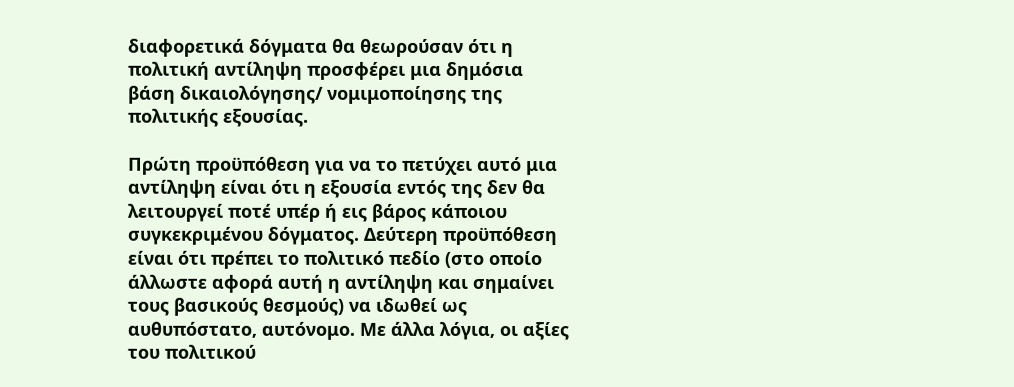διαφορετικά δόγματα θα θεωρούσαν ότι η πολιτική αντίληψη προσφέρει μια δημόσια βάση δικαιολόγησης/ νομιμοποίησης της πολιτικής εξουσίας.

Πρώτη προϋπόθεση για να το πετύχει αυτό μια αντίληψη είναι ότι η εξουσία εντός της δεν θα λειτουργεί ποτέ υπέρ ή εις βάρος κάποιου συγκεκριμένου δόγματος. Δεύτερη προϋπόθεση είναι ότι πρέπει το πολιτικό πεδίο (στο οποίο άλλωστε αφορά αυτή η αντίληψη και σημαίνει τους βασικούς θεσμούς) να ιδωθεί ως αυθυπόστατο, αυτόνομο. Με άλλα λόγια, οι αξίες του πολιτικού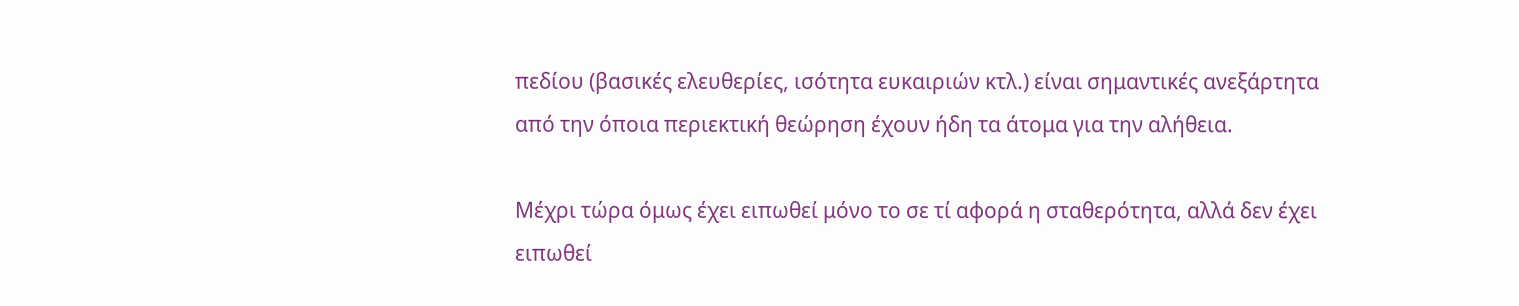πεδίου (βασικές ελευθερίες, ισότητα ευκαιριών κτλ.) είναι σημαντικές ανεξάρτητα από την όποια περιεκτική θεώρηση έχουν ήδη τα άτομα για την αλήθεια.

Μέχρι τώρα όμως έχει ειπωθεί μόνο το σε τί αφορά η σταθερότητα, αλλά δεν έχει ειπωθεί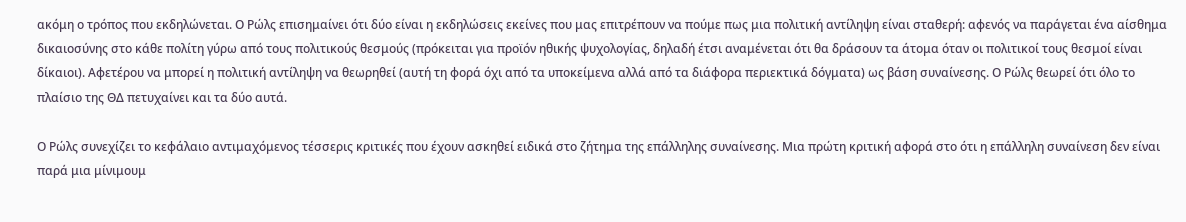ακόμη ο τρόπος που εκδηλώνεται. Ο Ρώλς επισημαίνει ότι δύο είναι η εκδηλώσεις εκείνες που μας επιτρέπουν να πούμε πως μια πολιτική αντίληψη είναι σταθερή: αφενός να παράγεται ένα αίσθημα δικαιοσύνης στο κάθε πολίτη γύρω από τους πολιτικούς θεσμούς (πρόκειται για προϊόν ηθικής ψυχολογίας, δηλαδή έτσι αναμένεται ότι θα δράσουν τα άτομα όταν οι πολιτικοί τους θεσμοί είναι δίκαιοι). Αφετέρου να μπορεί η πολιτική αντίληψη να θεωρηθεί (αυτή τη φορά όχι από τα υποκείμενα αλλά από τα διάφορα περιεκτικά δόγματα) ως βάση συναίνεσης. Ο Ρώλς θεωρεί ότι όλο το πλαίσιο της ΘΔ πετυχαίνει και τα δύο αυτά.

Ο Ρώλς συνεχίζει το κεφάλαιο αντιμαχόμενος τέσσερις κριτικές που έχουν ασκηθεί ειδικά στο ζήτημα της επάλληλης συναίνεσης. Μια πρώτη κριτική αφορά στο ότι η επάλληλη συναίνεση δεν είναι παρά μια μίνιμουμ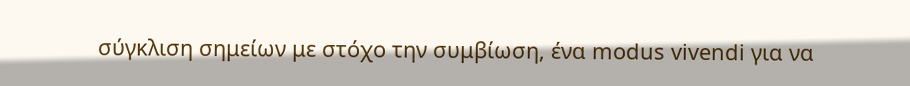σύγκλιση σημείων με στόχο την συμβίωση, ένα modus vivendi για να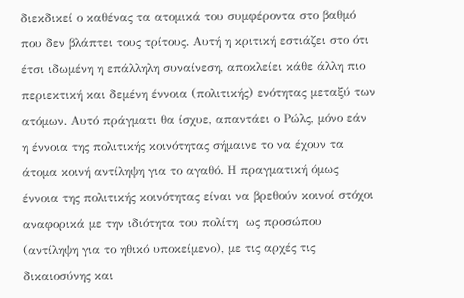διεκδικεί ο καθένας τα ατομικά του συμφέροντα στο βαθμό που δεν βλάπτει τους τρίτους. Αυτή η κριτική εστιάζει στο ότι έτσι ιδωμένη η επάλληλη συναίνεση, αποκλείει κάθε άλλη πιο περιεκτική και δεμένη έννοια (πολιτικής) ενότητας μεταξύ των ατόμων. Αυτό πράγματι θα ίσχυε, απαντάει ο Ρώλς, μόνο εάν η έννοια της πολιτικής κοινότητας σήμαινε το να έχουν τα άτομα κοινή αντίληψη για το αγαθό. Η πραγματική όμως έννοια της πολιτικής κοινότητας είναι να βρεθούν κοινοί στόχοι αναφορικά με την ιδιότητα του πολίτη  ως προσώπου (αντίληψη για το ηθικό υποκείμενο), με τις αρχές τις δικαιοσύνης και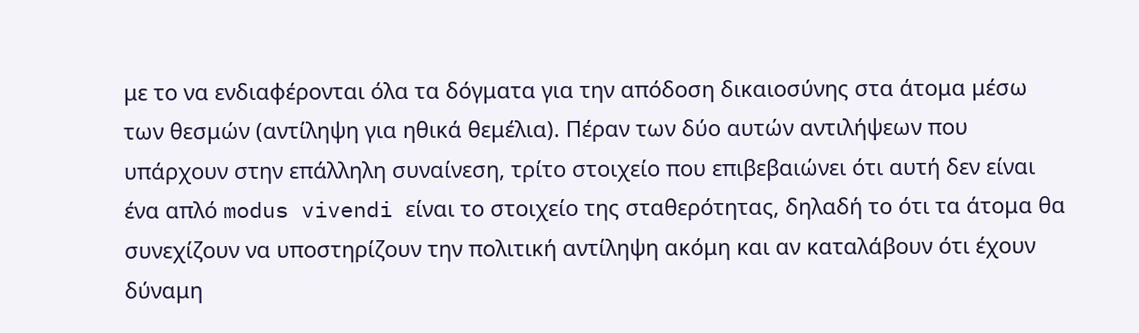με το να ενδιαφέρονται όλα τα δόγματα για την απόδοση δικαιοσύνης στα άτομα μέσω των θεσμών (αντίληψη για ηθικά θεμέλια). Πέραν των δύο αυτών αντιλήψεων που υπάρχουν στην επάλληλη συναίνεση, τρίτο στοιχείο που επιβεβαιώνει ότι αυτή δεν είναι ένα απλό modus vivendi είναι το στοιχείο της σταθερότητας, δηλαδή το ότι τα άτομα θα συνεχίζουν να υποστηρίζουν την πολιτική αντίληψη ακόμη και αν καταλάβουν ότι έχουν δύναμη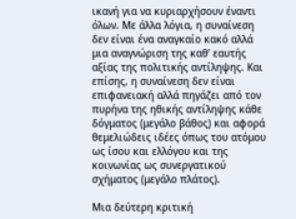ικανή για να κυριαρχήσουν έναντι όλων. Με άλλα λόγια, η συναίνεση δεν είναι ένα αναγκαίο κακό αλλά μια αναγνώριση της καθ’ εαυτής αξίας της πολιτικής αντίληψης. Και επίσης, η συναίνεση δεν είναι επιφανειακή αλλά πηγάζει από τον πυρήνα της ηθικής αντίληψης κάθε δόγματος (μεγάλο βάθος) και αφορά θεμελιώδεις ιδέες όπως του ατόμου ως ίσου και ελλόγου και της κοινωνίας ως συνεργατικού σχήματος (μεγάλο πλάτος).

Μια δεύτερη κριτική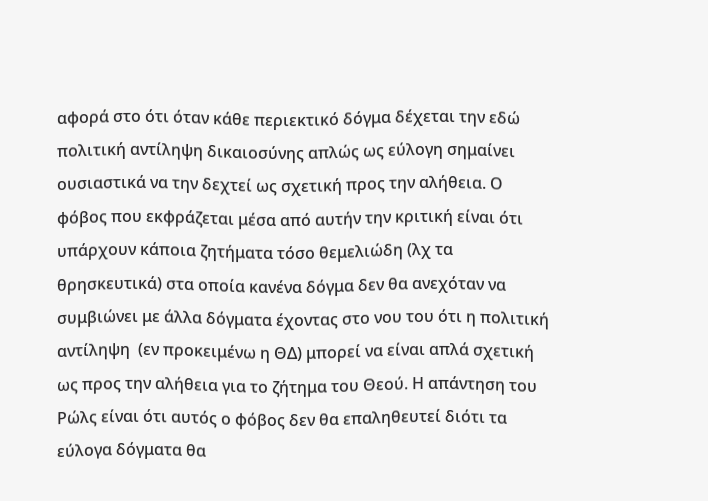αφορά στο ότι όταν κάθε περιεκτικό δόγμα δέχεται την εδώ πολιτική αντίληψη δικαιοσύνης απλώς ως εύλογη σημαίνει ουσιαστικά να την δεχτεί ως σχετική προς την αλήθεια. Ο φόβος που εκφράζεται μέσα από αυτήν την κριτική είναι ότι υπάρχουν κάποια ζητήματα τόσο θεμελιώδη (λχ τα θρησκευτικά) στα οποία κανένα δόγμα δεν θα ανεχόταν να συμβιώνει με άλλα δόγματα έχοντας στο νου του ότι η πολιτική αντίληψη  (εν προκειμένω η ΘΔ) μπορεί να είναι απλά σχετική ως προς την αλήθεια για το ζήτημα του Θεού. Η απάντηση του Ρώλς είναι ότι αυτός ο φόβος δεν θα επαληθευτεί διότι τα εύλογα δόγματα θα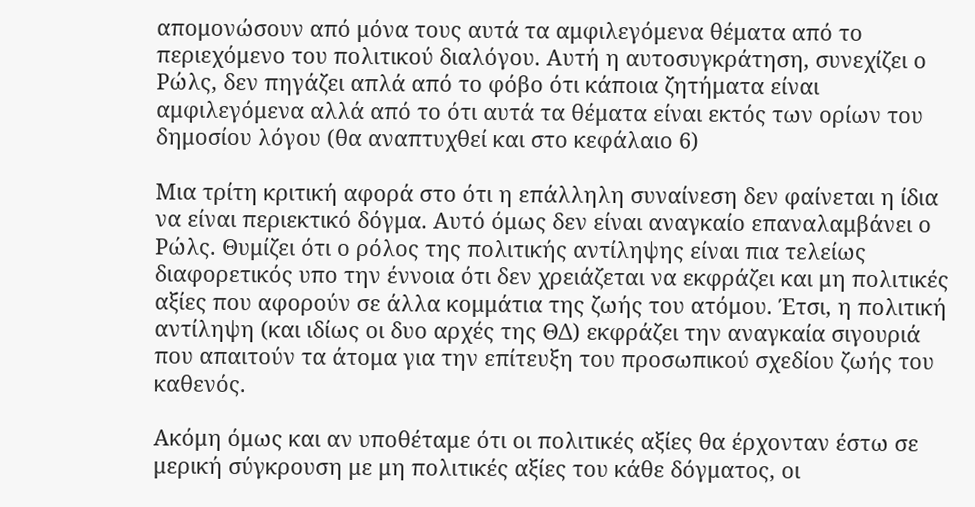απομονώσουν από μόνα τους αυτά τα αμφιλεγόμενα θέματα από το περιεχόμενο του πολιτικού διαλόγου. Αυτή η αυτοσυγκράτηση, συνεχίζει ο Ρώλς, δεν πηγάζει απλά από το φόβο ότι κάποια ζητήματα είναι αμφιλεγόμενα αλλά από το ότι αυτά τα θέματα είναι εκτός των ορίων του δημοσίου λόγου (θα αναπτυχθεί και στο κεφάλαιο 6)

Μια τρίτη κριτική αφορά στο ότι η επάλληλη συναίνεση δεν φαίνεται η ίδια να είναι περιεκτικό δόγμα. Αυτό όμως δεν είναι αναγκαίο επαναλαμβάνει ο Ρώλς. Θυμίζει ότι ο ρόλος της πολιτικής αντίληψης είναι πια τελείως διαφορετικός υπο την έννοια ότι δεν χρειάζεται να εκφράζει και μη πολιτικές αξίες που αφορούν σε άλλα κομμάτια της ζωής του ατόμου. Έτσι, η πολιτική αντίληψη (και ιδίως οι δυο αρχές της ΘΔ) εκφράζει την αναγκαία σιγουριά που απαιτούν τα άτομα για την επίτευξη του προσωπικού σχεδίου ζωής του καθενός.

Ακόμη όμως και αν υποθέταμε ότι οι πολιτικές αξίες θα έρχονταν έστω σε μερική σύγκρουση με μη πολιτικές αξίες του κάθε δόγματος, οι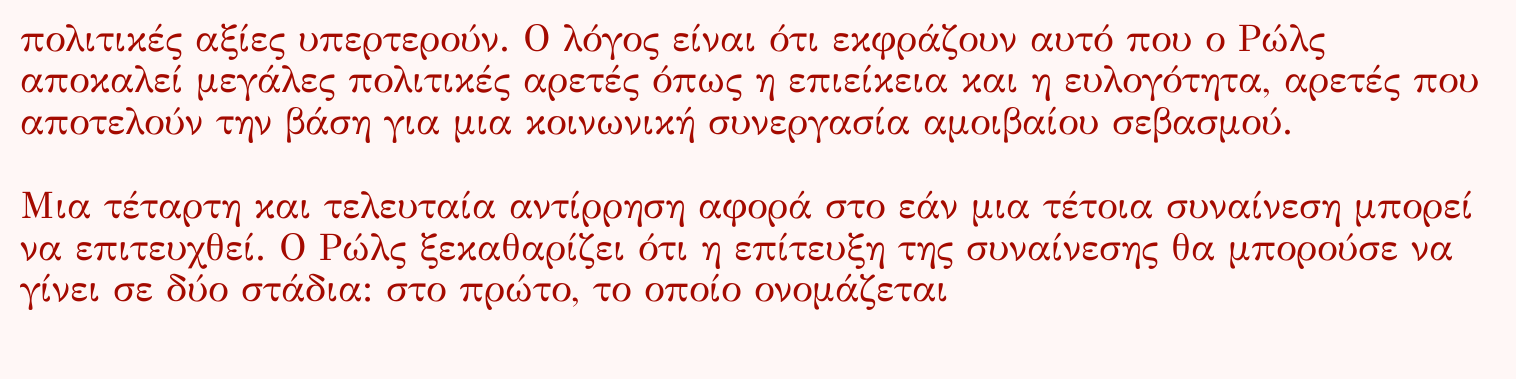πολιτικές αξίες υπερτερούν. Ο λόγος είναι ότι εκφράζουν αυτό που ο Ρώλς αποκαλεί μεγάλες πολιτικές αρετές όπως η επιείκεια και η ευλογότητα, αρετές που αποτελούν την βάση για μια κοινωνική συνεργασία αμοιβαίου σεβασμού.

Μια τέταρτη και τελευταία αντίρρηση αφορά στο εάν μια τέτοια συναίνεση μπορεί να επιτευχθεί. Ο Ρώλς ξεκαθαρίζει ότι η επίτευξη της συναίνεσης θα μπορούσε να γίνει σε δύο στάδια: στο πρώτο, το οποίο ονομάζεται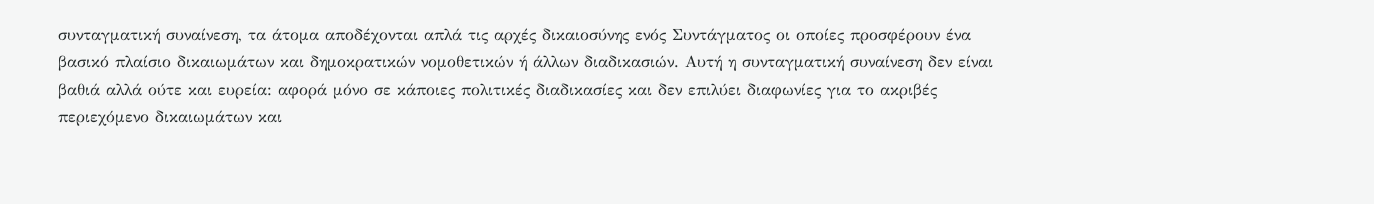συνταγματική συναίνεση, τα άτομα αποδέχονται απλά τις αρχές δικαιοσύνης ενός Συντάγματος οι οποίες προσφέρουν ένα βασικό πλαίσιο δικαιωμάτων και δημοκρατικών νομοθετικών ή άλλων διαδικασιών. Αυτή η συνταγματική συναίνεση δεν είναι βαθιά αλλά ούτε και ευρεία: αφορά μόνο σε κάποιες πολιτικές διαδικασίες και δεν επιλύει διαφωνίες για το ακριβές περιεχόμενο δικαιωμάτων και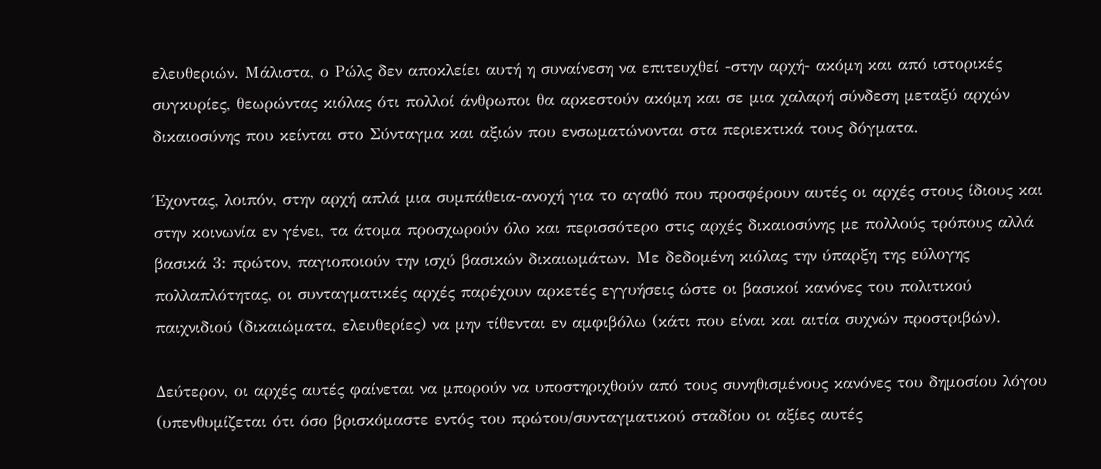ελευθεριών. Μάλιστα, ο Ρώλς δεν αποκλείει αυτή η συναίνεση να επιτευχθεί -στην αρχή- ακόμη και από ιστορικές συγκυρίες, θεωρώντας κιόλας ότι πολλοί άνθρωποι θα αρκεστούν ακόμη και σε μια χαλαρή σύνδεση μεταξύ αρχών δικαιοσύνης που κείνται στο Σύνταγμα και αξιών που ενσωματώνονται στα περιεκτικά τους δόγματα.

Έχοντας, λοιπόν, στην αρχή απλά μια συμπάθεια-ανοχή για το αγαθό που προσφέρουν αυτές οι αρχές στους ίδιους και στην κοινωνία εν γένει, τα άτομα προσχωρούν όλο και περισσότερο στις αρχές δικαιοσύνης με πολλούς τρόπους αλλά βασικά 3: πρώτον, παγιοποιούν την ισχύ βασικών δικαιωμάτων. Με δεδομένη κιόλας την ύπαρξη της εύλογης πολλαπλότητας, οι συνταγματικές αρχές παρέχουν αρκετές εγγυήσεις ώστε οι βασικοί κανόνες του πολιτικού παιχνιδιού (δικαιώματα, ελευθερίες) να μην τίθενται εν αμφιβόλω (κάτι που είναι και αιτία συχνών προστριβών).

Δεύτερον, οι αρχές αυτές φαίνεται να μπορούν να υποστηριχθούν από τους συνηθισμένους κανόνες του δημοσίου λόγου (υπενθυμίζεται ότι όσο βρισκόμαστε εντός του πρώτου/συνταγματικού σταδίου οι αξίες αυτές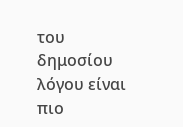του δημοσίου λόγου είναι πιο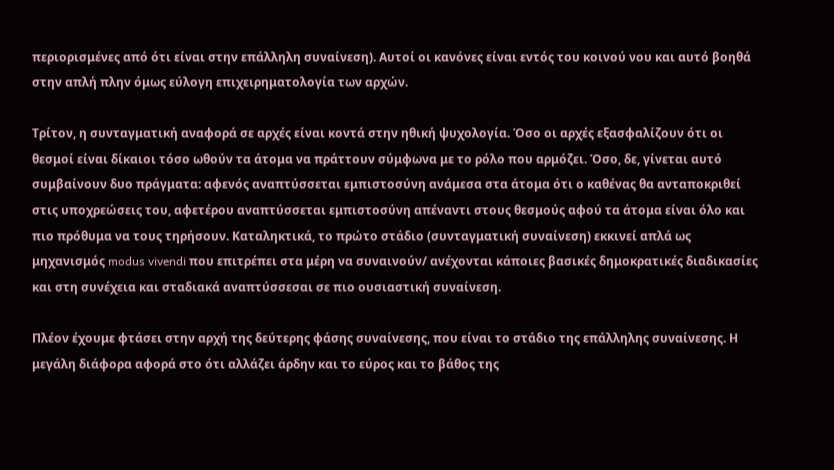περιορισμένες από ότι είναι στην επάλληλη συναίνεση). Αυτοί οι κανόνες είναι εντός του κοινού νου και αυτό βοηθά στην απλή πλην όμως εύλογη επιχειρηματολογία των αρχών.

Τρίτον, η συνταγματική αναφορά σε αρχές είναι κοντά στην ηθική ψυχολογία. Όσο οι αρχές εξασφαλίζουν ότι οι θεσμοί είναι δίκαιοι τόσο ωθούν τα άτομα να πράττουν σύμφωνα με το ρόλο που αρμόζει. Όσο, δε, γίνεται αυτό  συμβαίνουν δυο πράγματα: αφενός αναπτύσσεται εμπιστοσύνη ανάμεσα στα άτομα ότι ο καθένας θα ανταποκριθεί στις υποχρεώσεις του, αφετέρου αναπτύσσεται εμπιστοσύνη απέναντι στους θεσμούς αφού τα άτομα είναι όλο και πιο πρόθυμα να τους τηρήσουν. Καταληκτικά, το πρώτο στάδιο (συνταγματική συναίνεση) εκκινεί απλά ως μηχανισμός modus vivendi που επιτρέπει στα μέρη να συναινούν/ ανέχονται κάποιες βασικές δημοκρατικές διαδικασίες και στη συνέχεια και σταδιακά αναπτύσσεσαι σε πιο ουσιαστική συναίνεση.

Πλέον έχουμε φτάσει στην αρχή της δεύτερης φάσης συναίνεσης, που είναι το στάδιο της επάλληλης συναίνεσης. Η μεγάλη διάφορα αφορά στο ότι αλλάζει άρδην και το εύρος και το βάθος της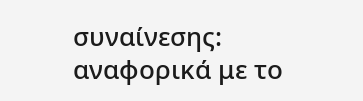συναίνεσης: αναφορικά με το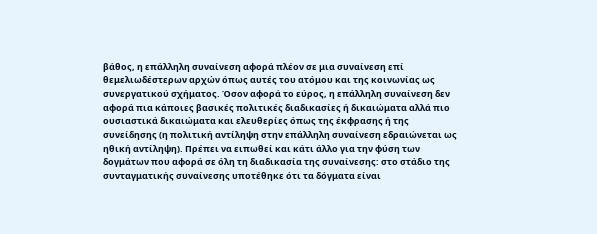βάθος, η επάλληλη συναίνεση αφορά πλέον σε μια συναίνεση επί θεμελιωδέστερων αρχών όπως αυτές του ατόμου και της κοινωνίας ως συνεργατικού σχήματος. Όσον αφορά το εύρος, η επάλληλη συναίνεση δεν αφορά πια κάποιες βασικές πολιτικές διαδικασίες ή δικαιώματα αλλά πιο ουσιαστικά δικαιώματα και ελευθερίες όπως της έκφρασης ή της συνείδησης (η πολιτική αντίληψη στην επάλληλη συναίνεση εδραιώνεται ως ηθική αντίληψη). Πρέπει να ειπωθεί και κάτι άλλο για την φύση των δογμάτων που αφορά σε όλη τη διαδικασία της συναίνεσης: στο στάδιο της συνταγματικής συναίνεσης υποτέθηκε ότι τα δόγματα είναι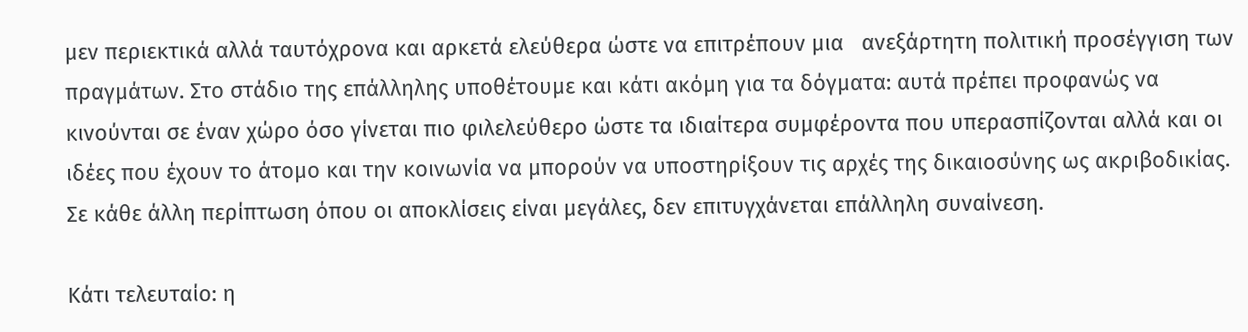μεν περιεκτικά αλλά ταυτόχρονα και αρκετά ελεύθερα ώστε να επιτρέπουν μια   ανεξάρτητη πολιτική προσέγγιση των πραγμάτων. Στο στάδιο της επάλληλης υποθέτουμε και κάτι ακόμη για τα δόγματα: αυτά πρέπει προφανώς να κινούνται σε έναν χώρο όσο γίνεται πιο φιλελεύθερο ώστε τα ιδιαίτερα συμφέροντα που υπερασπίζονται αλλά και οι ιδέες που έχουν το άτομο και την κοινωνία να μπορούν να υποστηρίξουν τις αρχές της δικαιοσύνης ως ακριβοδικίας. Σε κάθε άλλη περίπτωση όπου οι αποκλίσεις είναι μεγάλες, δεν επιτυγχάνεται επάλληλη συναίνεση.

Κάτι τελευταίο: η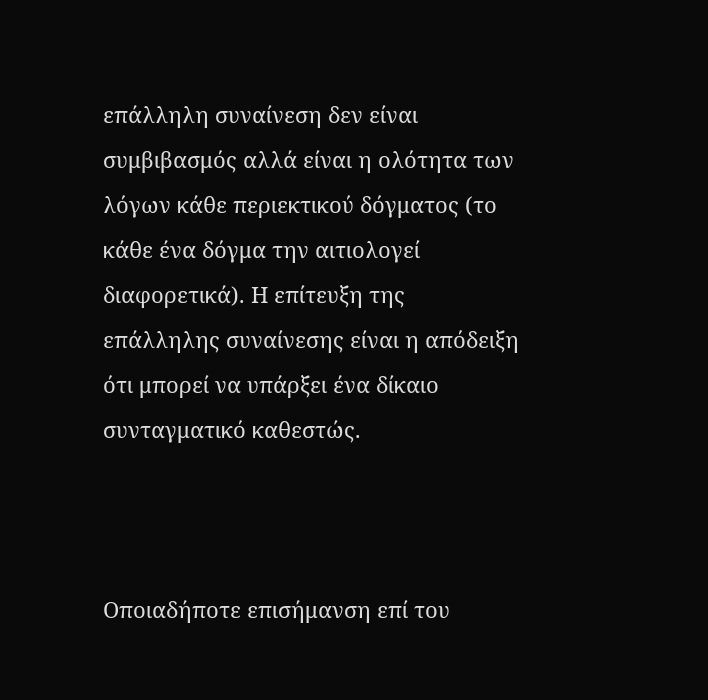επάλληλη συναίνεση δεν είναι συμβιβασμός αλλά είναι η ολότητα των λόγων κάθε περιεκτικού δόγματος (το κάθε ένα δόγμα την αιτιολογεί διαφορετικά). Η επίτευξη της επάλληλης συναίνεσης είναι η απόδειξη ότι μπορεί να υπάρξει ένα δίκαιο συνταγματικό καθεστώς.



Οποιαδήποτε επισήμανση επί του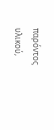παρόντος υλικού,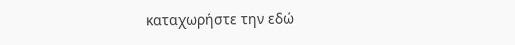καταχωρήστε την εδώ